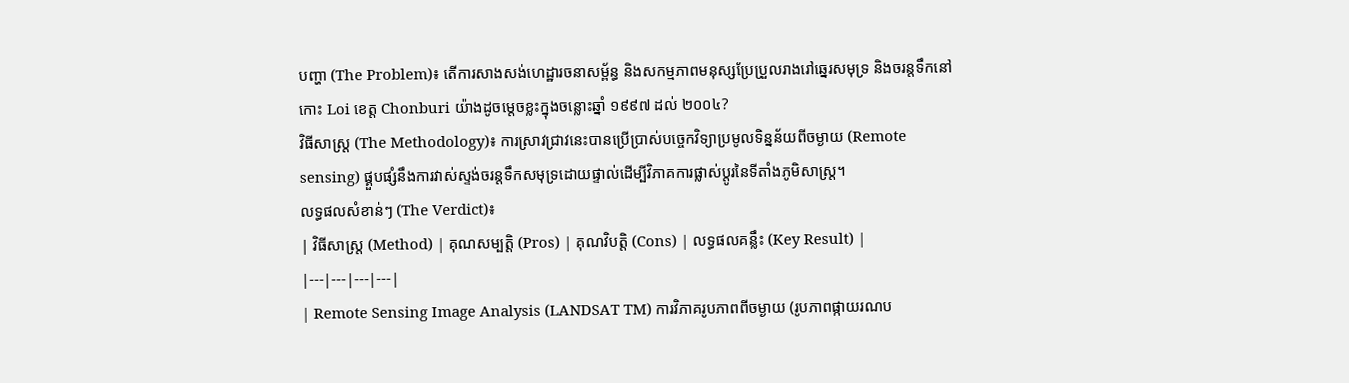បញ្ហា (The Problem)៖ តើការសាងសង់ហេដ្ឋារចនាសម្ព័ន្ធ និងសកម្មភាពមនុស្សប្រែប្រួលរាងរៅឆ្នេរសមុទ្រ និងចរន្តទឹកនៅកោះ Loi ខេត្ត Chonburi យ៉ាងដូចម្តេចខ្លះក្នុងចន្លោះឆ្នាំ ១៩៩៧ ដល់ ២០០៤?
វិធីសាស្ត្រ (The Methodology)៖ ការស្រាវជ្រាវនេះបានប្រើប្រាស់បច្ចេកវិទ្យាប្រមូលទិន្នន័យពីចម្ងាយ (Remote sensing) ផ្គួបផ្សំនឹងការវាស់ស្ទង់ចរន្តទឹកសមុទ្រដោយផ្ទាល់ដើម្បីវិភាគការផ្លាស់ប្តូរនៃទីតាំងភូមិសាស្ត្រ។
លទ្ធផលសំខាន់ៗ (The Verdict)៖
| វិធីសាស្ត្រ (Method) | គុណសម្បត្តិ (Pros) | គុណវិបត្តិ (Cons) | លទ្ធផលគន្លឹះ (Key Result) |
|---|---|---|---|
| Remote Sensing Image Analysis (LANDSAT TM) ការវិភាគរូបភាពពីចម្ងាយ (រូបភាពផ្កាយរណប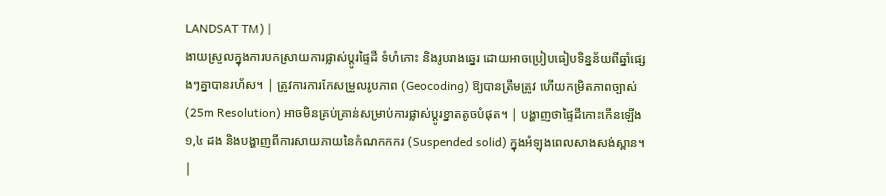LANDSAT TM) |
ងាយស្រួលក្នុងការបកស្រាយការផ្លាស់ប្តូរផ្ទៃដី ទំហំកោះ និងរូបរាងឆ្នេរ ដោយអាចប្រៀបធៀបទិន្នន័យពីឆ្នាំផ្សេងៗគ្នាបានរហ័ស។ | ត្រូវការការកែសម្រួលរូបភាព (Geocoding) ឱ្យបានត្រឹមត្រូវ ហើយកម្រិតភាពច្បាស់ (25m Resolution) អាចមិនគ្រប់គ្រាន់សម្រាប់ការផ្លាស់ប្តូរខ្នាតតូចបំផុត។ | បង្ហាញថាផ្ទៃដីកោះកើនឡើង ១,៤ ដង និងបង្ហាញពីការសាយភាយនៃកំណកកករ (Suspended solid) ក្នុងអំឡុងពេលសាងសង់ស្ពាន។ |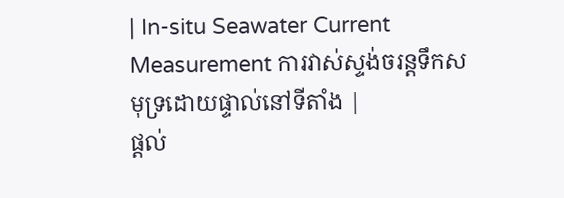| In-situ Seawater Current Measurement ការវាស់ស្ទង់ចរន្តទឹកសមុទ្រដោយផ្ទាល់នៅទីតាំង |
ផ្តល់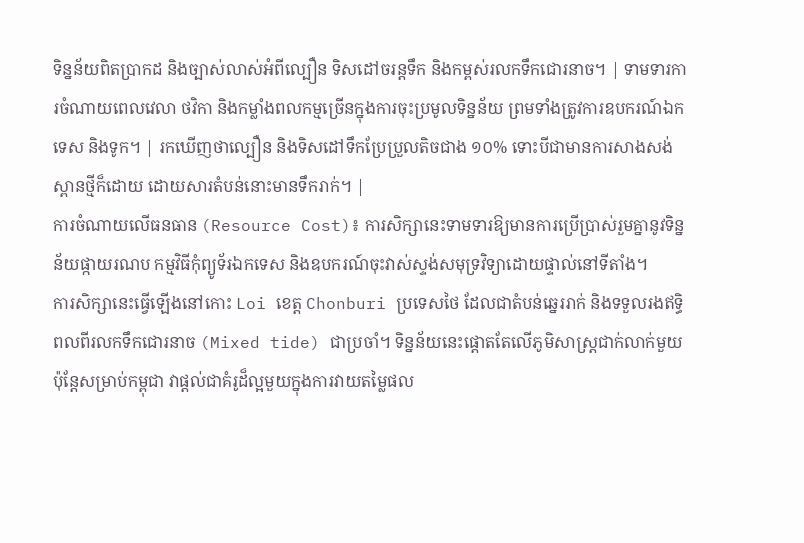ទិន្នន័យពិតប្រាកដ និងច្បាស់លាស់អំពីល្បឿន ទិសដៅចរន្តទឹក និងកម្ពស់រលកទឹកជោរនាច។ | ទាមទារការចំណាយពេលវេលា ថវិកា និងកម្លាំងពលកម្មច្រើនក្នុងការចុះប្រមូលទិន្នន័យ ព្រមទាំងត្រូវការឧបករណ៍ឯកទេស និងទូក។ | រកឃើញថាល្បឿន និងទិសដៅទឹកប្រែប្រួលតិចជាង ១០% ទោះបីជាមានការសាងសង់ស្ពានថ្មីក៏ដោយ ដោយសារតំបន់នោះមានទឹករាក់។ |
ការចំណាយលើធនធាន (Resource Cost)៖ ការសិក្សានេះទាមទារឱ្យមានការប្រើប្រាស់រួមគ្នានូវទិន្នន័យផ្កាយរណប កម្មវិធីកុំព្យូទ័រឯកទេស និងឧបករណ៍ចុះវាស់ស្ទង់សមុទ្រវិទ្យាដោយផ្ទាល់នៅទីតាំង។
ការសិក្សានេះធ្វើឡើងនៅកោះ Loi ខេត្ត Chonburi ប្រទេសថៃ ដែលជាតំបន់ឆ្នេររាក់ និងទទួលរងឥទ្ធិពលពីរលកទឹកជោរនាច (Mixed tide) ជាប្រចាំ។ ទិន្នន័យនេះផ្តោតតែលើភូមិសាស្ត្រជាក់លាក់មួយ ប៉ុន្តែសម្រាប់កម្ពុជា វាផ្តល់ជាគំរូដ៏ល្អមួយក្នុងការវាយតម្លៃផល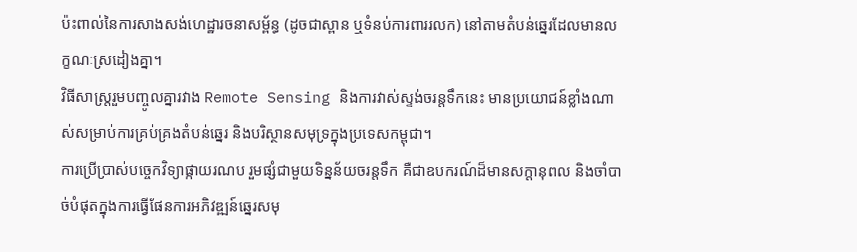ប៉ះពាល់នៃការសាងសង់ហេដ្ឋារចនាសម្ព័ន្ធ (ដូចជាស្ពាន ឬទំនប់ការពាររលក) នៅតាមតំបន់ឆ្នេរដែលមានលក្ខណៈស្រដៀងគ្នា។
វិធីសាស្ត្ររួមបញ្ចូលគ្នារវាង Remote Sensing និងការវាស់ស្ទង់ចរន្តទឹកនេះ មានប្រយោជន៍ខ្លាំងណាស់សម្រាប់ការគ្រប់គ្រងតំបន់ឆ្នេរ និងបរិស្ថានសមុទ្រក្នុងប្រទេសកម្ពុជា។
ការប្រើប្រាស់បច្ចេកវិទ្យាផ្កាយរណប រួមផ្សំជាមួយទិន្នន័យចរន្តទឹក គឺជាឧបករណ៍ដ៏មានសក្តានុពល និងចាំបាច់បំផុតក្នុងការធ្វើផែនការអភិវឌ្ឍន៍ឆ្នេរសមុ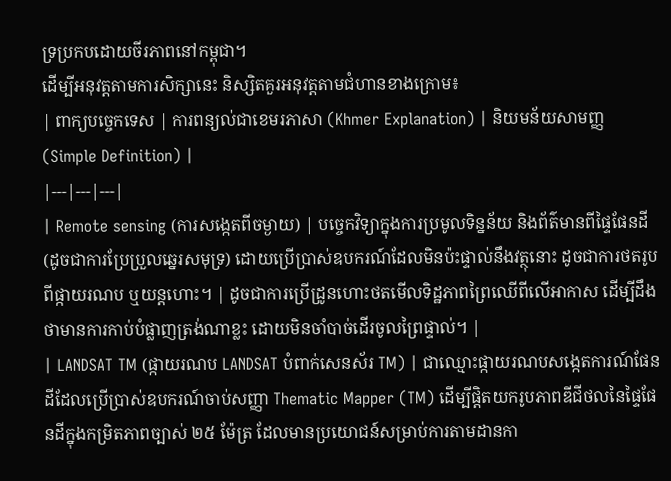ទ្រប្រកបដោយចីរភាពនៅកម្ពុជា។
ដើម្បីអនុវត្តតាមការសិក្សានេះ និស្សិតគួរអនុវត្តតាមជំហានខាងក្រោម៖
| ពាក្យបច្ចេកទេស | ការពន្យល់ជាខេមរភាសា (Khmer Explanation) | និយមន័យសាមញ្ញ (Simple Definition) |
|---|---|---|
| Remote sensing (ការសង្កេតពីចម្ងាយ) | បច្ចេកវិទ្យាក្នុងការប្រមូលទិន្នន័យ និងព័ត៌មានពីផ្ទៃផែនដី (ដូចជាការប្រែប្រួលឆ្នេរសមុទ្រ) ដោយប្រើប្រាស់ឧបករណ៍ដែលមិនប៉ះផ្ទាល់នឹងវត្ថុនោះ ដូចជាការថតរូបពីផ្កាយរណប ឬយន្តហោះ។ | ដូចជាការប្រើដ្រូនហោះថតមើលទិដ្ឋភាពព្រៃឈើពីលើអាកាស ដើម្បីដឹងថាមានការកាប់បំផ្លាញត្រង់ណាខ្លះ ដោយមិនចាំបាច់ដើរចូលព្រៃផ្ទាល់។ |
| LANDSAT TM (ផ្កាយរណប LANDSAT បំពាក់សេនស័រ TM) | ជាឈ្មោះផ្កាយរណបសង្កេតការណ៍ផែនដីដែលប្រើប្រាស់ឧបករណ៍ចាប់សញ្ញា Thematic Mapper (TM) ដើម្បីផ្តិតយករូបភាពឌីជីថលនៃផ្ទៃផែនដីក្នុងកម្រិតភាពច្បាស់ ២៥ ម៉ែត្រ ដែលមានប្រយោជន៍សម្រាប់ការតាមដានកា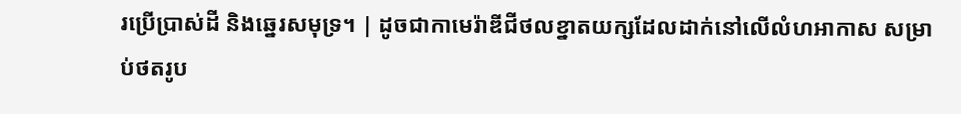រប្រើប្រាស់ដី និងឆ្នេរសមុទ្រ។ | ដូចជាកាមេរ៉ាឌីជីថលខ្នាតយក្សដែលដាក់នៅលើលំហអាកាស សម្រាប់ថតរូប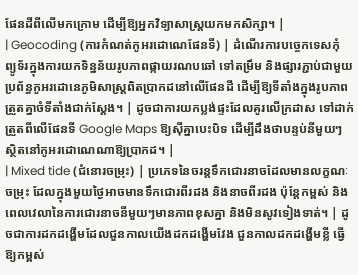ផែនដីពីលើមកក្រោម ដើម្បីឱ្យអ្នកវិទ្យាសាស្ត្រយកមកសិក្សា។ |
| Geocoding (ការកំណត់កូអរដោណេផែនទី) | ដំណើរការបច្ចេកទេសកុំព្យូទ័រក្នុងការយកទិន្នន័យរូបភាពផ្កាយរណបឆៅ ទៅតម្រឹម និងផ្សារភ្ជាប់ជាមួយប្រព័ន្ធកូអរដោនេភូមិសាស្ត្រពិតប្រាកដនៅលើផែនដី ដើម្បីឱ្យទីតាំងក្នុងរូបភាពត្រួតគ្នាចំទីតាំងជាក់ស្តែង។ | ដូចជាការយកប្លង់ផ្ទះដែលគូរលើក្រដាស ទៅដាក់ត្រួតពីលើផែនទី Google Maps ឱ្យស៊ីគ្នាបេះបិទ ដើម្បីដឹងថាបន្ទប់នីមួយៗស្ថិតនៅកូអរដោណេណាឱ្យប្រាកដ។ |
| Mixed tide (ជំនោរចម្រុះ) | ប្រភេទនៃចរន្តទឹកជោរនាចដែលមានលក្ខណៈចម្រុះ ដែលក្នុងមួយថ្ងៃអាចមានទឹកជោរពីរដង និងនាចពីរដង ប៉ុន្តែកម្ពស់ និងពេលវេលានៃការជោរនាចនីមួយៗមានភាពខុសគ្នា និងមិនសូវទៀងទាត់។ | ដូចជាការដកដង្ហើមដែលជួនកាលយើងដកដង្ហើមវែង ជួនកាលដកដង្ហើមខ្លី ធ្វើឱ្យកម្ពស់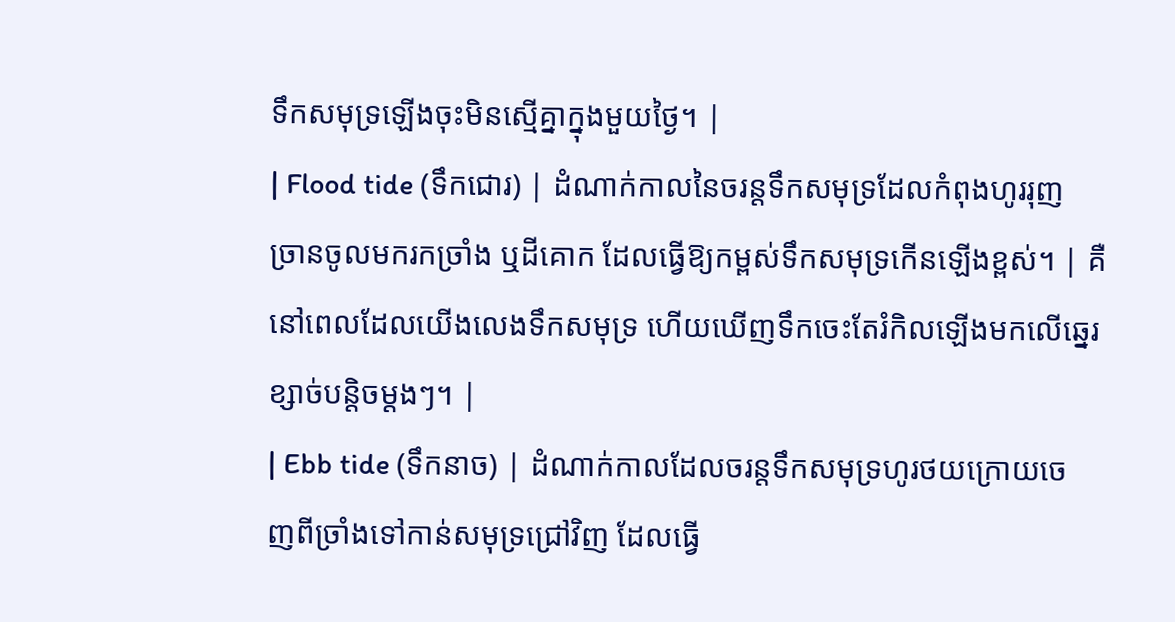ទឹកសមុទ្រឡើងចុះមិនស្មើគ្នាក្នុងមួយថ្ងៃ។ |
| Flood tide (ទឹកជោរ) | ដំណាក់កាលនៃចរន្តទឹកសមុទ្រដែលកំពុងហូររុញច្រានចូលមករកច្រាំង ឬដីគោក ដែលធ្វើឱ្យកម្ពស់ទឹកសមុទ្រកើនឡើងខ្ពស់។ | គឺនៅពេលដែលយើងលេងទឹកសមុទ្រ ហើយឃើញទឹកចេះតែរំកិលឡើងមកលើឆ្នេរខ្សាច់បន្តិចម្តងៗ។ |
| Ebb tide (ទឹកនាច) | ដំណាក់កាលដែលចរន្តទឹកសមុទ្រហូរថយក្រោយចេញពីច្រាំងទៅកាន់សមុទ្រជ្រៅវិញ ដែលធ្វើ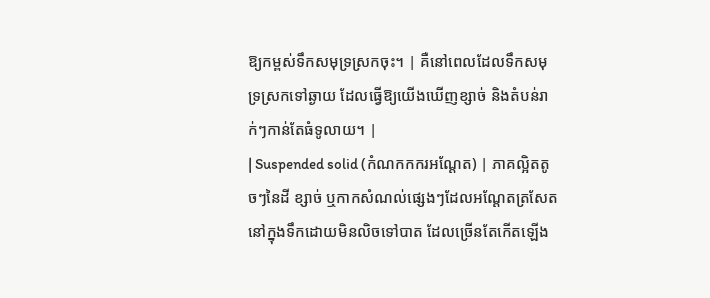ឱ្យកម្ពស់ទឹកសមុទ្រស្រកចុះ។ | គឺនៅពេលដែលទឹកសមុទ្រស្រកទៅឆ្ងាយ ដែលធ្វើឱ្យយើងឃើញខ្សាច់ និងតំបន់រាក់ៗកាន់តែធំទូលាយ។ |
| Suspended solid (កំណកកករអណ្តែត) | ភាគល្អិតតូចៗនៃដី ខ្សាច់ ឬកាកសំណល់ផ្សេងៗដែលអណ្តែតត្រសែតនៅក្នុងទឹកដោយមិនលិចទៅបាត ដែលច្រើនតែកើតឡើង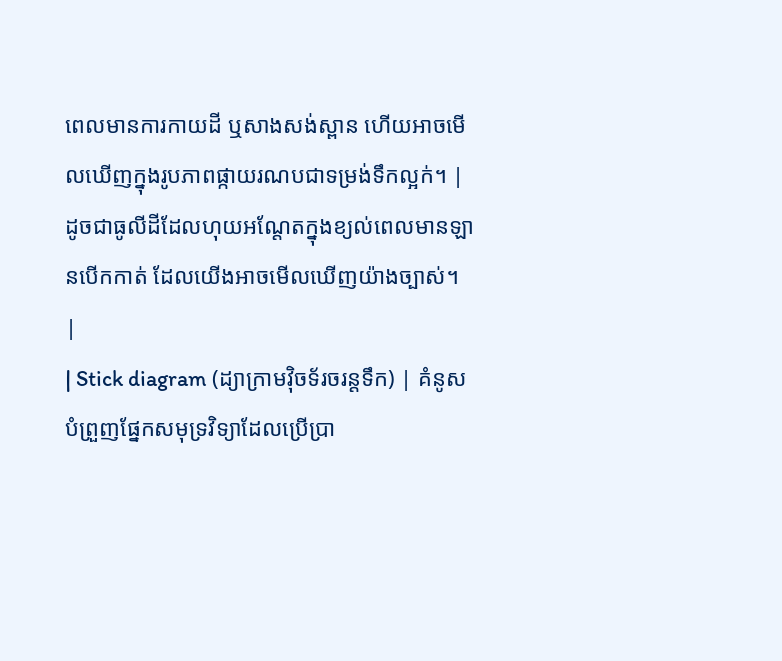ពេលមានការកាយដី ឬសាងសង់ស្ពាន ហើយអាចមើលឃើញក្នុងរូបភាពផ្កាយរណបជាទម្រង់ទឹកល្អក់។ | ដូចជាធូលីដីដែលហុយអណ្តែតក្នុងខ្យល់ពេលមានឡានបើកកាត់ ដែលយើងអាចមើលឃើញយ៉ាងច្បាស់។ |
| Stick diagram (ដ្យាក្រាមវ៉ិចទ័រចរន្តទឹក) | គំនូសបំព្រួញផ្នែកសមុទ្រវិទ្យាដែលប្រើប្រា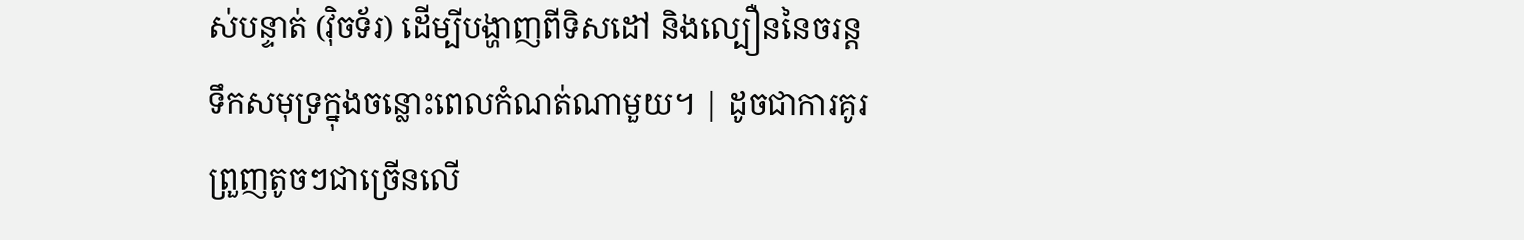ស់បន្ទាត់ (វ៉ិចទ័រ) ដើម្បីបង្ហាញពីទិសដៅ និងល្បឿននៃចរន្តទឹកសមុទ្រក្នុងចន្លោះពេលកំណត់ណាមួយ។ | ដូចជាការគូរព្រួញតូចៗជាច្រើនលើ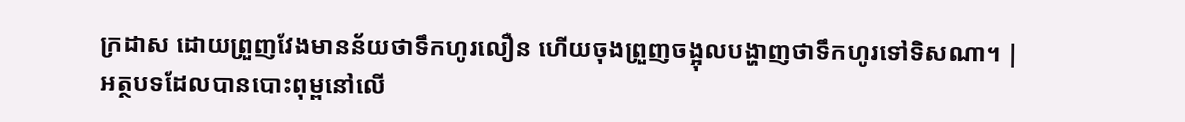ក្រដាស ដោយព្រួញវែងមានន័យថាទឹកហូរលឿន ហើយចុងព្រួញចង្អុលបង្ហាញថាទឹកហូរទៅទិសណា។ |
អត្ថបទដែលបានបោះពុម្ពនៅលើ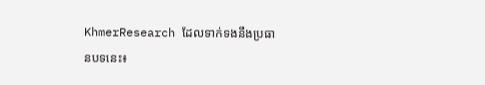KhmerResearch ដែលទាក់ទងនឹងប្រធានបទនេះ៖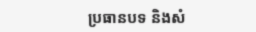ប្រធានបទ និងសំ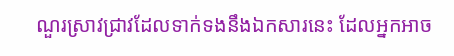ណួរស្រាវជ្រាវដែលទាក់ទងនឹងឯកសារនេះ ដែលអ្នកអាច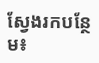ស្វែងរកបន្ថែម៖